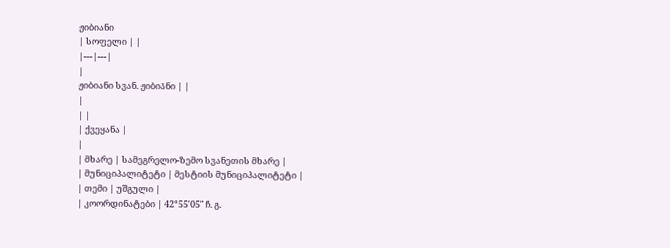ჟიბიანი
| სოფელი | |
|---|---|
|
ჟიბიანი სვან. ჟიბია̄ნი | |
|
| |
| ქვეყანა |
|
| მხარე | სამეგრელო-ზემო სვანეთის მხარე |
| მუნიციპალიტეტი | მესტიის მუნიციპალიტეტი |
| თემი | უშგული |
| კოორდინატები | 42°55′05″ ჩ. გ.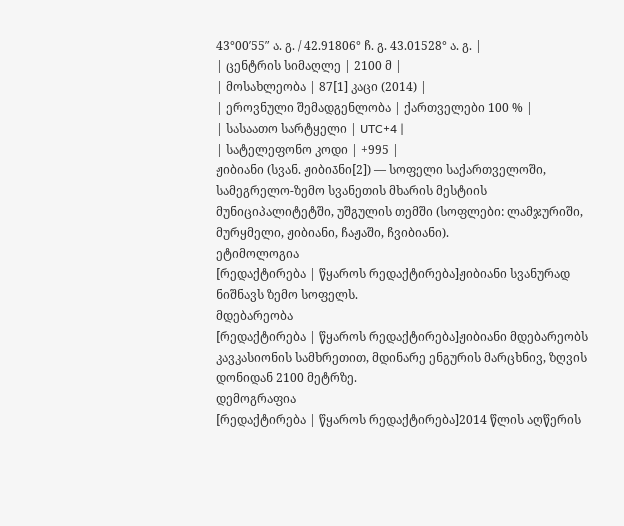43°00′55″ ა. გ. / 42.91806° ჩ. გ. 43.01528° ა. გ. |
| ცენტრის სიმაღლე | 2100 მ |
| მოსახლეობა | 87[1] კაცი (2014) |
| ეროვნული შემადგენლობა | ქართველები 100 % |
| სასაათო სარტყელი | UTC+4 |
| სატელეფონო კოდი | +995 |
ჟიბიანი (სვან. ჟიბია̄ნი[2]) — სოფელი საქართველოში, სამეგრელო-ზემო სვანეთის მხარის მესტიის მუნიციპალიტეტში, უშგულის თემში (სოფლები: ლამჯურიში, მურყმელი, ჟიბიანი, ჩაჟაში, ჩვიბიანი).
ეტიმოლოგია
[რედაქტირება | წყაროს რედაქტირება]ჟიბიანი სვანურად ნიშნავს ზემო სოფელს.
მდებარეობა
[რედაქტირება | წყაროს რედაქტირება]ჟიბიანი მდებარეობს კავკასიონის სამხრეთით, მდინარე ენგურის მარცხნივ, ზღვის დონიდან 2100 მეტრზე.
დემოგრაფია
[რედაქტირება | წყაროს რედაქტირება]2014 წლის აღწერის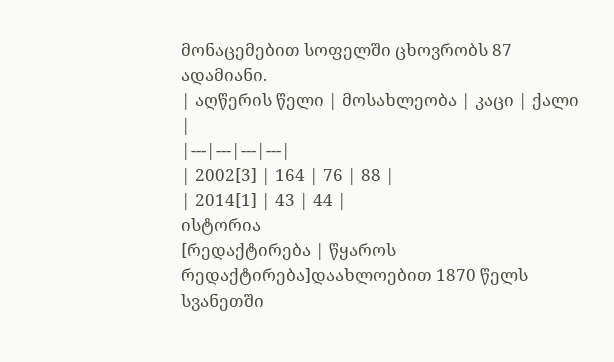მონაცემებით სოფელში ცხოვრობს 87 ადამიანი.
| აღწერის წელი | მოსახლეობა | კაცი | ქალი |
|---|---|---|---|
| 2002[3] | 164 | 76 | 88 |
| 2014[1] | 43 | 44 |
ისტორია
[რედაქტირება | წყაროს რედაქტირება]დაახლოებით 1870 წელს სვანეთში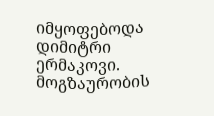იმყოფებოდა დიმიტრი ერმაკოვი. მოგზაურობის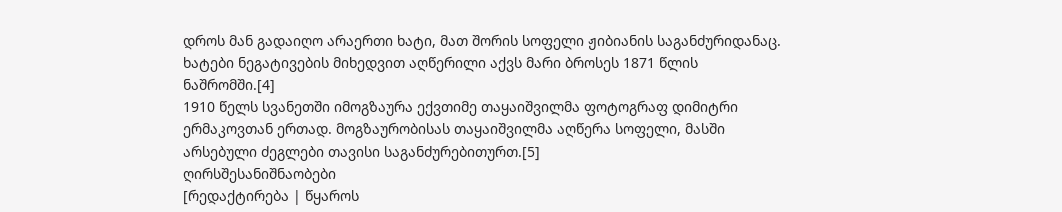დროს მან გადაიღო არაერთი ხატი, მათ შორის სოფელი ჟიბიანის საგანძურიდანაც. ხატები ნეგატივების მიხედვით აღწერილი აქვს მარი ბროსეს 1871 წლის ნაშრომში.[4]
1910 წელს სვანეთში იმოგზაურა ექვთიმე თაყაიშვილმა ფოტოგრაფ დიმიტრი ერმაკოვთან ერთად. მოგზაურობისას თაყაიშვილმა აღწერა სოფელი, მასში არსებული ძეგლები თავისი საგანძურებითურთ.[5]
ღირსშესანიშნაობები
[რედაქტირება | წყაროს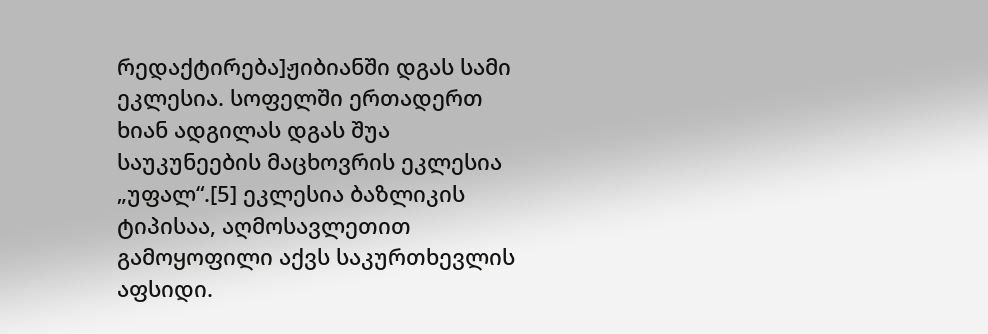რედაქტირება]ჟიბიანში დგას სამი ეკლესია. სოფელში ერთადერთ ხიან ადგილას დგას შუა საუკუნეების მაცხოვრის ეკლესია „უფალ“.[5] ეკლესია ბაზლიკის ტიპისაა, აღმოსავლეთით გამოყოფილი აქვს საკურთხევლის აფსიდი.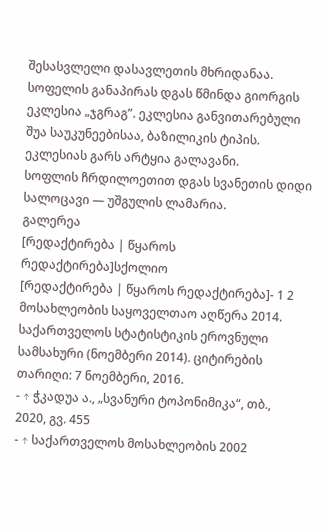შესასვლელი დასავლეთის მხრიდანაა.
სოფელის განაპირას დგას წმინდა გიორგის ეკლესია „ჯგრაგ”. ეკლესია განვითარებული შუა საუკუნეებისაა, ბაზილიკის ტიპის. ეკლესიას გარს არტყია გალავანი.
სოფლის ჩრდილოეთით დგას სვანეთის დიდი სალოცავი — უშგულის ლამარია.
გალერეა
[რედაქტირება | წყაროს რედაქტირება]სქოლიო
[რედაქტირება | წყაროს რედაქტირება]- 1 2 მოსახლეობის საყოველთაო აღწერა 2014. საქართველოს სტატისტიკის ეროვნული სამსახური (ნოემბერი 2014). ციტირების თარიღი: 7 ნოემბერი, 2016.
- ↑ ჭკადუა ა., „სვანური ტოპონიმიკა“, თბ., 2020, გვ. 455
- ↑ საქართველოს მოსახლეობის 2002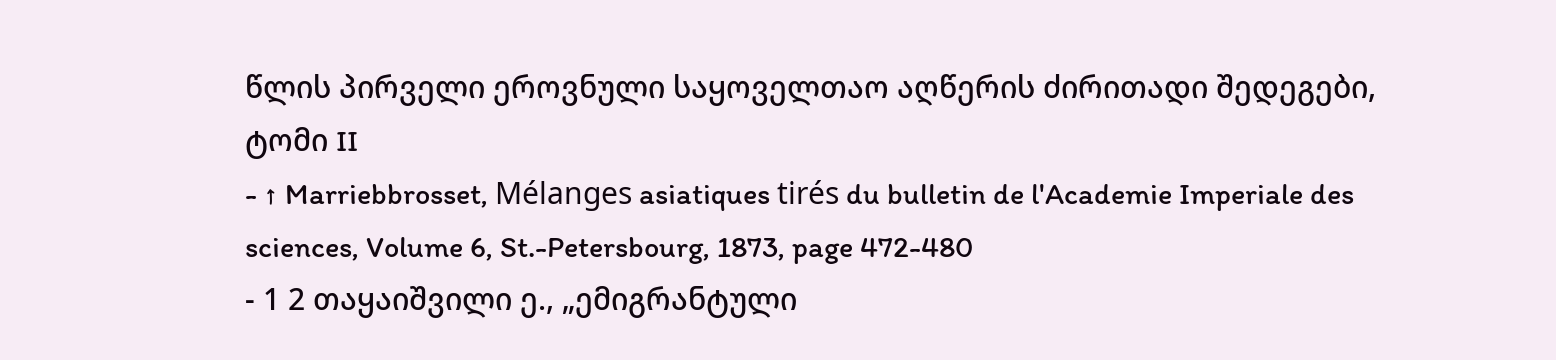წლის პირველი ეროვნული საყოველთაო აღწერის ძირითადი შედეგები, ტომი II
- ↑ Marriebbrosset, Mélanges asiatiques tirés du bulletin de l'Academie Imperiale des sciences, Volume 6, St.-Petersbourg, 1873, page 472-480
- 1 2 თაყაიშვილი ე., „ემიგრანტული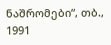ნაშრომები“, თბ., 1991